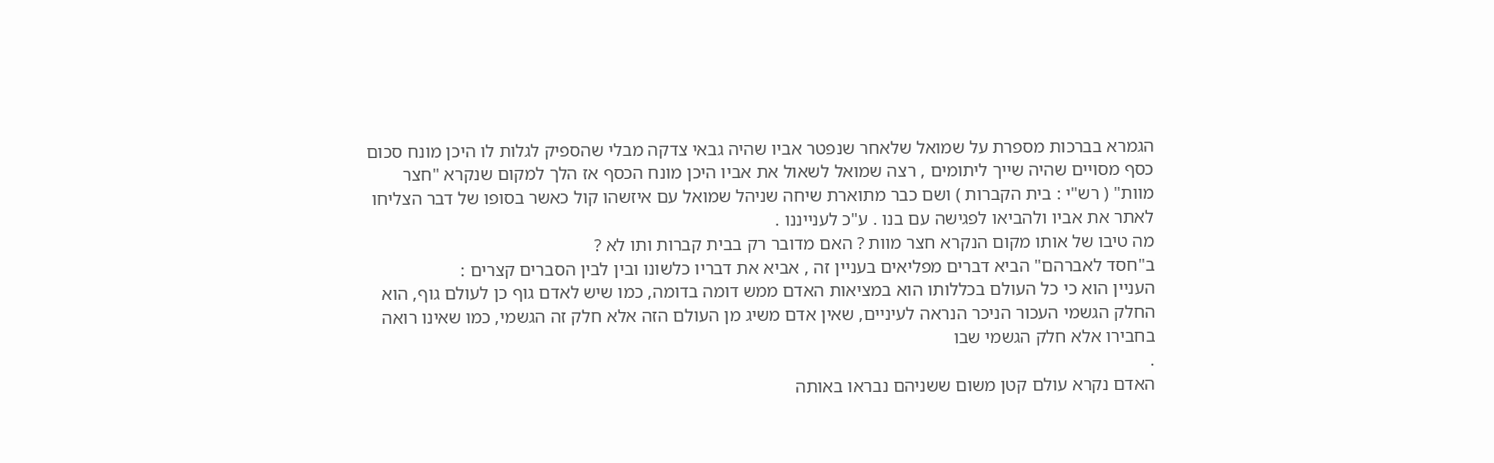הגמרא בברכות מספרת על שמואל שלאחר שנפטר אביו שהיה גבאי צדקה מבלי שהספיק לגלות לו היכן מונח סכום כסף מסויים שהיה שייך ליתומים , רצה שמואל לשאול את אביו היכן מונח הכסף אז הלך למקום שנקרא "חצר מוות" ( רש"י : בית הקברות ) ושם כבר מתוארת שיחה שניהל שמואל עם איזשהו קול כאשר בסופו של דבר הצליחו לאתר את אביו ולהביאו לפגישה עם בנו . ע"כ לענייננו .
מה טיבו של אותו מקום הנקרא חצר מוות ? האם מדובר רק בבית קברות ותו לא ?
ב"חסד לאברהם" הביא דברים מפליאים בעניין זה , אביא את דבריו כלשונו ובין לבין הסברים קצרים :
העניין הוא כי כל העולם בכללותו הוא במציאות האדם ממש דומה בדומה, כמו שיש לאדם גוף כן לעולם גוף, הוא החלק הגשמי העכור הניכר הנראה לעיניים, שאין אדם משיג מן העולם הזה אלא חלק זה הגשמי, כמו שאינו רואה בחבירו אלא חלק הגשמי שבו
.
האדם נקרא עולם קטן משום ששניהם נבראו באותה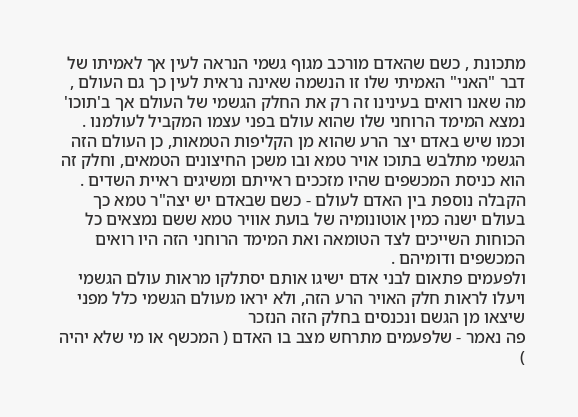מתכונת , כשם שהאדם מורכב מגוף גשמי הנראה לעין אך לאמיתו של דבר "האני" האמיתי שלו זו הנשמה שאינה נראית לעין כך גם העולם , מה שאנו רואים בעינינו זה רק את החלק הגשמי של העולם אך ב'תוכו' נמצא המימד הרוחני שלו שהוא עולם בפני עצמו המקביל לעולמנו .
וכמו שיש באדם יצר הרע שהוא מן הקליפות הטמאות, כן העולם הזה הגשמי מתלבש בתוכו אויר טמא ובו משכן החיצונים הטמאים, וחלק זה הוא כניסת המכשפים שהיו מזככים ראייתם ומשיגים ראיית השדים .
הקבלה נוספת בין האדם לעולם - כשם שבאדם יש יצה"ר טמא כך בעולם ישנה כמין אוטונומיה של בועת אוויר טמא ששם נמצאים כל הכוחות השייכים לצד הטומאה ואת המימד הרוחני הזה היו רואים המכשפים ודומיהם .
ולפעמים פתאום לבני אדם ישיגו אותם יסתלקו מראות עולם הגשמי ויעלו לראות חלק האויר הרע הזה, ולא יראו מעולם הגשמי כלל מפני שיצאו מן הגשם ונכנסים בחלק הזה הנזכר
פה נאמר - שלפעמים מתרחש מצב בו האדם ( המכשף או מי שלא יהיה )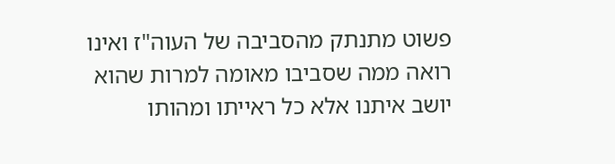פשוט מתנתק מהסביבה של העוה"ז ואינו רואה ממה שסביבו מאומה למרות שהוא יושב איתנו אלא כל ראייתו ומהותו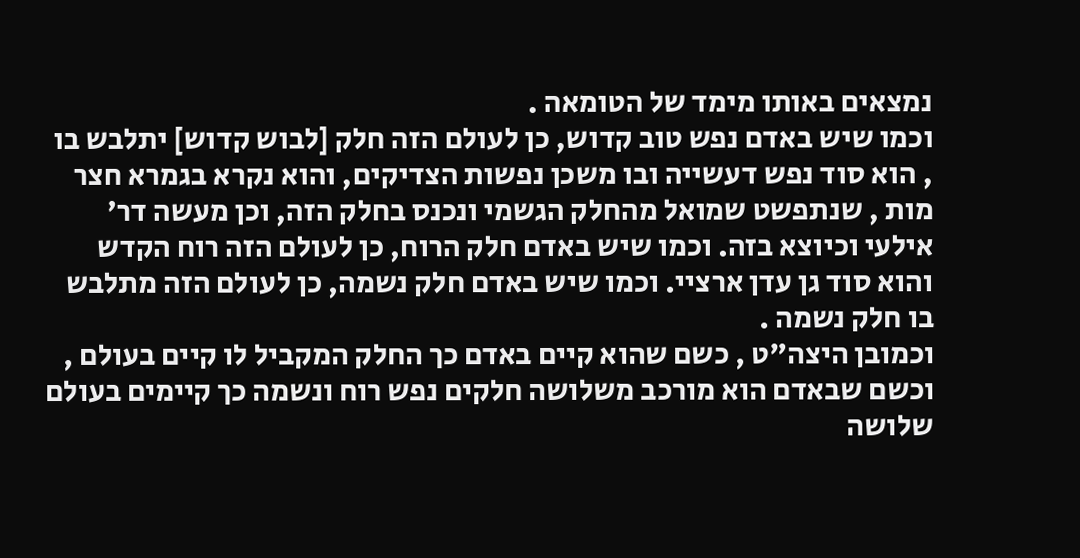נמצאים באותו מימד של הטומאה .
וכמו שיש באדם נפש טוב קדוש, כן לעולם הזה חלק [לבוש קדוש] יתלבש בו , הוא סוד נפש דעשייה ובו משכן נפשות הצדיקים, והוא נקרא בגמרא חצר מות , שנתפשט שמואל מהחלק הגשמי ונכנס בחלק הזה, וכן מעשה דר' אילעי וכיוצא בזה. וכמו שיש באדם חלק הרוח, כן לעולם הזה רוח הקדש והוא סוד גן עדן ארציי. וכמו שיש באדם חלק נשמה, כן לעולם הזה מתלבש בו חלק נשמה .
וכמובן היצה"ט , כשם שהוא קיים באדם כך החלק המקביל לו קיים בעולם , וכשם שבאדם הוא מורכב משלושה חלקים נפש רוח ונשמה כך קיימים בעולם שלושה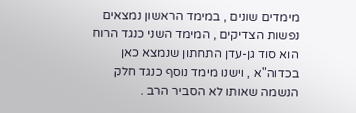מימדים שונים , במימד הראשון נמצאים נפשות הצדיקים , המימד השני כנגד הרוח הוא סוד גן-עדן התחתון שנמצא כאן בכדוה"א , וישנו מימד נוסף כנגד חלק הנשמה שאותו לא הסביר הרב .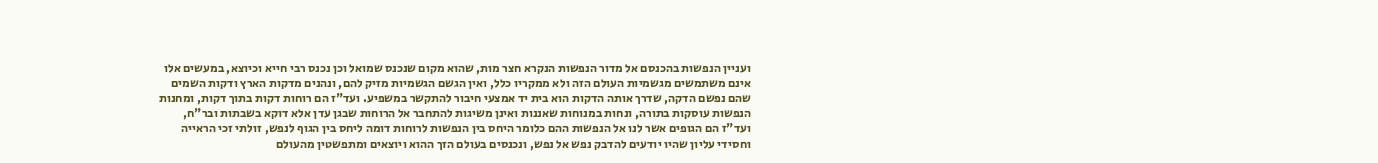ועניין הנפשות בהכנסם אל מדור הנפשות הנקרא חצר מות, שהוא מקום שנכנס שמואל וכן נכנס רבי חייא וכיוצא, במעשים אלו אינם משתמשים מגשמיות העולם הזה ולא ממקריו כלל, ואין הגשם הגשמיות מזיק להם, ונהנים מדקות הארץ ודקות השמים שהם נפשם הדקה, שדרך אותה הדקות הוא בית יד אמצעי חיבור להתקשר במשפיע. ועד"ז הם רוחות דקות בתוך דקות, ומחנות הנפשות עוסקות בתורה, ונחות במנוחות שאננות ואינן משיגות להתחבר אל הרוחות שבגן עדן אלא דוקא בשבתות ובר"ח, ועד"ז הם הגופים אשר לנו אל הנפשות ההם כלומר היחס בין הנפשות לרוחות דומה ליחס בין הגוף לנפש, זולתי זכי הראייה וחסידי עליון שהיו יודעים להדבק נפש אל נפש, ונכנסים בעולם הזך ההוא ויוצאים ומתפשטין מהעולם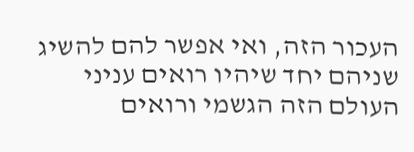העכור הזה, ואי אפשר להם להשיג שניהם יחד שיהיו רואים עניני העולם הזה הגשמי ורואים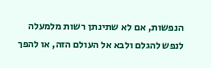הנפשות, אם לא שתינתן רשות מלמעלה לנפש להגלם ולבא אל העולם הזה, או להפך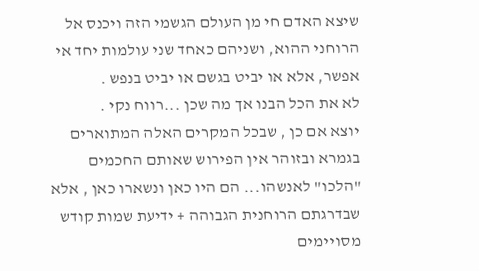שיצא האדם חי מן העולם הגשמי הזה ויכנס אל הרוחני ההוא, ושניהם כאחד שני עולמות יחד אי אפשר, אלא או יביט בגשם או יביט בנפש .
לא את הכל הבנו אך מה שכן ...רווח נקי .
יוצא אם כן , שבכל המקרים האלה המתוארים בגמרא ובזוהר אין הפירוש שאותם החכמים "הלכו" לאנשהו... הם היו כאן ונשארו כאן , אלא שבדרגתם הרוחנית הגבוהה + ידיעת שמות קודש מסויימים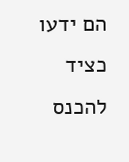הם ידעו כציד להכנס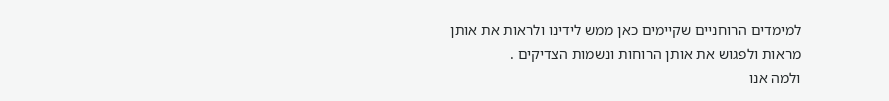למימדים הרוחניים שקיימים כאן ממש לידינו ולראות את אותן מראות ולפגוש את אותן הרוחות ונשמות הצדיקים .
ולמה אנו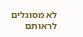לא מסוגלים לראותם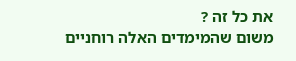את כל זה ?
משום שהמימדים האלה רוחניים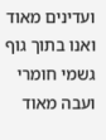ועדינים מאוד ואנו בתוך גוף גשמי חומרי ועבה מאוד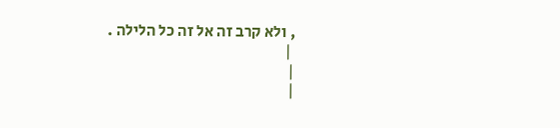, ולא קרב זה אל זה כל הלילה .
 |
|
|